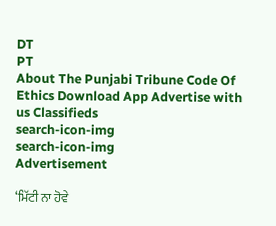DT
PT
About The Punjabi Tribune Code Of Ethics Download App Advertise with us Classifieds
search-icon-img
search-icon-img
Advertisement

‘ਮਿੱਟੀ ਨਾ ਹੋਵੇ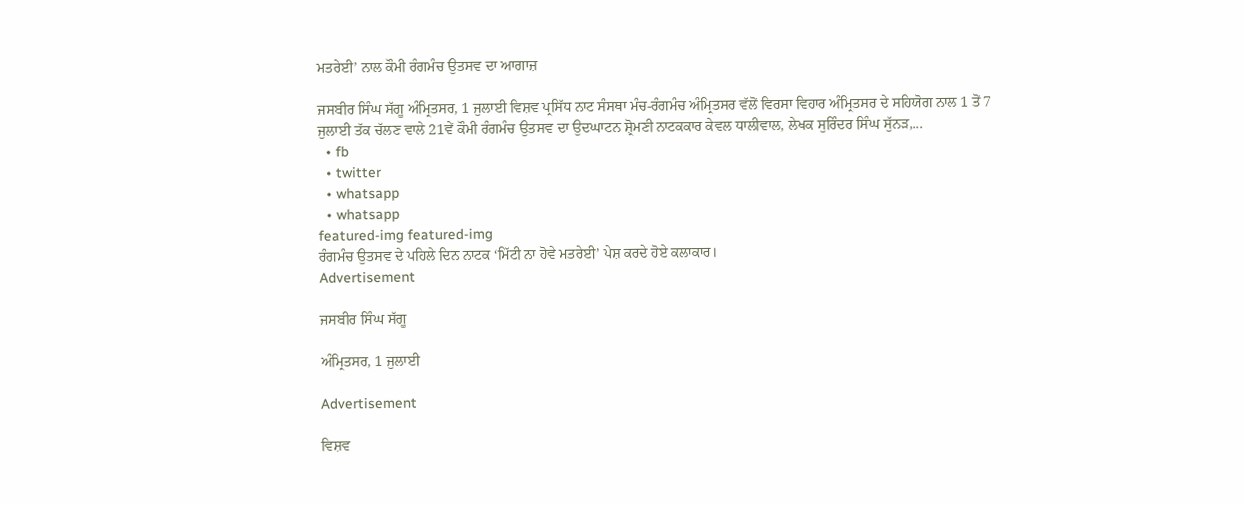ਮਤਰੇਈ’ ਨਾਲ ਕੌਮੀ ਰੰਗਮੰਚ ਉਤਸਵ ਦਾ ਆਗਾਜ਼

ਜਸਬੀਰ ਸਿੰਘ ਸੱਗੂ ਅੰਮ੍ਰਿਤਸਰ, 1 ਜੁਲਾਈ ਵਿਸ਼ਵ ਪ੍ਰਸਿੱਧ ਨਾਟ ਸੰਸਥਾ ਮੰਚ-ਰੰਗਮੰਚ ਅੰਮ੍ਰਿਤਸਰ ਵੱਲੋਂ ਵਿਰਸਾ ਵਿਹਾਰ ਅੰਮ੍ਰਿਤਸਰ ਦੇ ਸਹਿਯੋਗ ਨਾਲ 1 ਤੋਂ 7 ਜੁਲਾਈ ਤੱਕ ਚੱਲਣ ਵਾਲੇ 21ਵੇਂ ਕੌਮੀ ਰੰਗਮੰਚ ਉਤਸਵ ਦਾ ਉਦਘਾਟਨ ਸ਼੍ਰੋਮਣੀ ਨਾਟਕਕਾਰ ਕੇਵਲ ਧਾਲੀਵਾਲ, ਲੇਖਕ ਸੁਰਿੰਦਰ ਸਿੰਘ ਸੁੱਨੜ,...
  • fb
  • twitter
  • whatsapp
  • whatsapp
featured-img featured-img
ਰੰਗਮੰਚ ਉਤਸਵ ਦੇ ਪਹਿਲੇ ਦਿਨ ਨਾਟਕ ‘ਮਿੱਟੀ ਨਾ ਹੋਵੇ ਮਤਰੇਈ’ ਪੇਸ਼ ਕਰਦੇ ਹੋਏ ਕਲਾਕਾਰ।
Advertisement

ਜਸਬੀਰ ਸਿੰਘ ਸੱਗੂ

ਅੰਮ੍ਰਿਤਸਰ, 1 ਜੁਲਾਈ

Advertisement

ਵਿਸ਼ਵ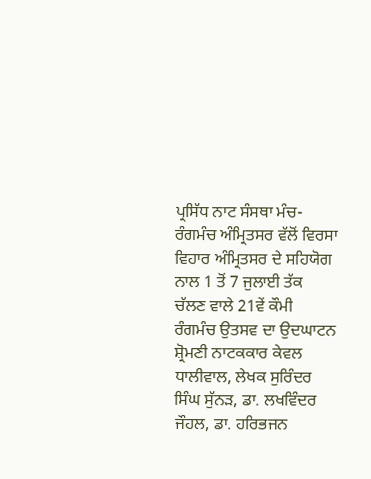ਪ੍ਰਸਿੱਧ ਨਾਟ ਸੰਸਥਾ ਮੰਚ-ਰੰਗਮੰਚ ਅੰਮ੍ਰਿਤਸਰ ਵੱਲੋਂ ਵਿਰਸਾ ਵਿਹਾਰ ਅੰਮ੍ਰਿਤਸਰ ਦੇ ਸਹਿਯੋਗ ਨਾਲ 1 ਤੋਂ 7 ਜੁਲਾਈ ਤੱਕ ਚੱਲਣ ਵਾਲੇ 21ਵੇਂ ਕੌਮੀ ਰੰਗਮੰਚ ਉਤਸਵ ਦਾ ਉਦਘਾਟਨ ਸ਼੍ਰੋਮਣੀ ਨਾਟਕਕਾਰ ਕੇਵਲ ਧਾਲੀਵਾਲ, ਲੇਖਕ ਸੁਰਿੰਦਰ ਸਿੰਘ ਸੁੱਨੜ, ਡਾ. ਲਖਵਿੰਦਰ ਜੌਹਲ, ਡਾ. ਹਰਿਭਜਨ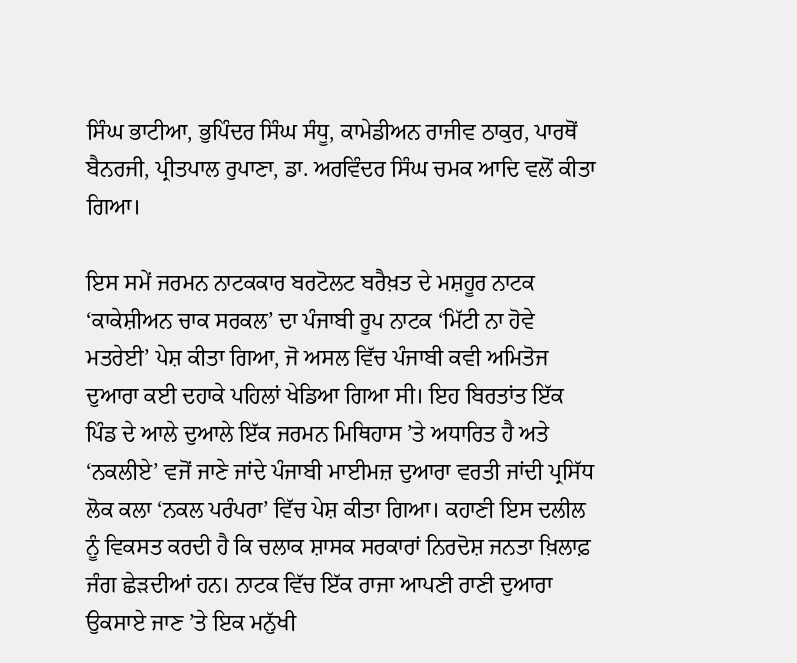ਸਿੰਘ ਭਾਟੀਆ, ਭੁਪਿੰਦਰ ਸਿੰਘ ਸੰਧੂ, ਕਾਮੇਡੀਅਨ ਰਾਜੀਵ ਠਾਕੁਰ, ਪਾਰਥੋਂ ਬੈਨਰਜੀ, ਪ੍ਰੀਤਪਾਲ ਰੁਪਾਣਾ, ਡਾ. ਅਰਵਿੰਦਰ ਸਿੰਘ ਚਮਕ ਆਦਿ ਵਲੋਂ ਕੀਤਾ ਗਿਆ।

ਇਸ ਸਮੇਂ ਜਰਮਨ ਨਾਟਕਕਾਰ ਬਰਟੋਲਟ ਬਰੈਖ਼ਤ ਦੇ ਮਸ਼ਹੂਰ ਨਾਟਕ ‘ਕਾਕੇਸ਼ੀਅਨ ਚਾਕ ਸਰਕਲ’ ਦਾ ਪੰਜਾਬੀ ਰੂਪ ਨਾਟਕ ‘ਮਿੱਟੀ ਨਾ ਹੋਵੇ ਮਤਰੇਈ’ ਪੇਸ਼ ਕੀਤਾ ਗਿਆ, ਜੋ ਅਸਲ ਵਿੱਚ ਪੰਜਾਬੀ ਕਵੀ ਅਮਿਤੋਜ ਦੁਆਰਾ ਕਈ ਦਹਾਕੇ ਪਹਿਲਾਂ ਖੇਡਿਆ ਗਿਆ ਸੀ। ਇਹ ਬਿਰਤਾਂਤ ਇੱਕ ਪਿੰਡ ਦੇ ਆਲੇ ਦੁਆਲੇ ਇੱਕ ਜਰਮਨ ਮਿਥਿਹਾਸ ’ਤੇ ਅਧਾਰਿਤ ਹੈ ਅਤੇ ‘ਨਕਲੀਏ’ ਵਜੋਂ ਜਾਣੇ ਜਾਂਦੇ ਪੰਜਾਬੀ ਮਾਈਮਜ਼ ਦੁਆਰਾ ਵਰਤੀ ਜਾਂਦੀ ਪ੍ਰਸਿੱਧ ਲੋਕ ਕਲਾ ‘ਨਕਲ ਪਰੰਪਰਾ’ ਵਿੱਚ ਪੇਸ਼ ਕੀਤਾ ਗਿਆ। ਕਹਾਣੀ ਇਸ ਦਲੀਲ ਨੂੰ ਵਿਕਸਤ ਕਰਦੀ ਹੈ ਕਿ ਚਲਾਕ ਸ਼ਾਸਕ ਸਰਕਾਰਾਂ ਨਿਰਦੋਸ਼ ਜਨਤਾ ਖ਼ਿਲਾਫ਼ ਜੰਗ ਛੇੜਦੀਆਂ ਹਨ। ਨਾਟਕ ਵਿੱਚ ਇੱਕ ਰਾਜਾ ਆਪਣੀ ਰਾਣੀ ਦੁਆਰਾ ਉਕਸਾਏ ਜਾਣ ’ਤੇ ਇਕ ਮਨੁੱਖੀ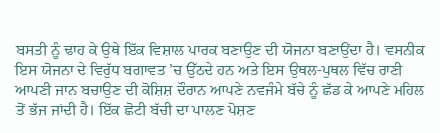ਬਸਤੀ ਨੂੰ ਢਾਹ ਕੇ ਉਥੇ ਇੱਕ ਵਿਸ਼ਾਲ ਪਾਰਕ ਬਣਾਉਣ ਦੀ ਯੋਜਨਾ ਬਣਾਉਂਦਾ ਹੈ। ਵਸਨੀਕ ਇਸ ਯੋਜਨਾ ਦੇ ਵਿਰੁੱਧ ਬਗਾਵਤ ’ਚ ਉੱਠਦੇ ਹਨ ਅਤੇ ਇਸ ਉਥਲ-ਪੁਥਲ ਵਿੱਚ ਰਾਣੀ ਆਪਣੀ ਜਾਨ ਬਚਾਉਣ ਦੀ ਕੋਸ਼ਿਸ਼ ਦੌਰਾਨ ਆਪਣੇ ਨਵਜੰਮੇ ਬੱਚੇ ਨੂੰ ਛੱਡ ਕੇ ਆਪਣੇ ਮਹਿਲ ਤੋਂ ਭੱਜ ਜਾਂਦੀ ਹੈ। ਇੱਕ ਛੋਟੀ ਬੱਚੀ ਦਾ ਪਾਲਣ ਪੋਸ਼ਣ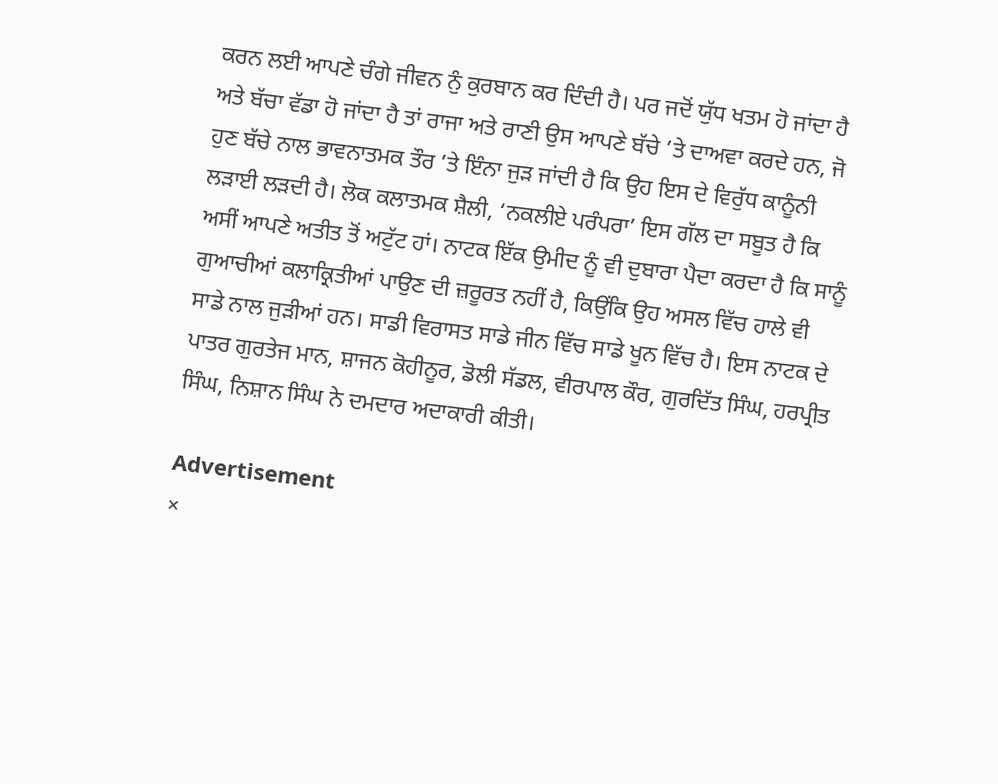ਕਰਨ ਲਈ ਆਪਣੇ ਚੰਗੇ ਜੀਵਨ ਨੁੰ ਕੁਰਬਾਨ ਕਰ ਦਿੰਦੀ ਹੈ। ਪਰ ਜਦੋਂ ਯੁੱਧ ਖਤਮ ਹੋ ਜਾਂਦਾ ਹੈ ਅਤੇ ਬੱਚਾ ਵੱਡਾ ਹੋ ਜਾਂਦਾ ਹੈ ਤਾਂ ਰਾਜਾ ਅਤੇ ਰਾਣੀ ਉਸ ਆਪਣੇ ਬੱਚੇ ’ਤੇ ਦਾਅਵਾ ਕਰਦੇ ਹਨ, ਜੋ ਹੁਣ ਬੱਚੇ ਨਾਲ ਭਾਵਨਾਤਮਕ ਤੌਰ ’ਤੇ ਇੰਨਾ ਜੁੜ ਜਾਂਦੀ ਹੈ ਕਿ ਉਹ ਇਸ ਦੇ ਵਿਰੁੱਧ ਕਾਨੂੰਨੀ ਲੜਾਈ ਲੜਦੀ ਹੈ। ਲੋਕ ਕਲਾਤਮਕ ਸ਼ੈਲੀ, ‘ਨਕਲੀਏ ਪਰੰਪਰਾ’ ਇਸ ਗੱਲ ਦਾ ਸਬੂਤ ਹੈ ਕਿ ਅਸੀਂ ਆਪਣੇ ਅਤੀਤ ਤੋਂ ਅਟੁੱਟ ਹਾਂ। ਨਾਟਕ ਇੱਕ ਉਮੀਦ ਨੂੰ ਵੀ ਦੁਬਾਰਾ ਪੈਦਾ ਕਰਦਾ ਹੈ ਕਿ ਸਾਨੂੰ ਗੁਆਚੀਆਂ ਕਲਾਕ੍ਰਿਤੀਆਂ ਪਾਉਣ ਦੀ ਜ਼ਰੂਰਤ ਨਹੀਂ ਹੈ, ਕਿਉਂਕਿ ਉਹ ਅਸਲ ਵਿੱਚ ਹਾਲੇ ਵੀ ਸਾਡੇ ਨਾਲ ਜੁੜੀਆਂ ਹਨ। ਸਾਡੀ ਵਿਰਾਸਤ ਸਾਡੇ ਜੀਨ ਵਿੱਚ ਸਾਡੇ ਖੂਨ ਵਿੱਚ ਹੈ। ਇਸ ਨਾਟਕ ਦੇ ਪਾਤਰ ਗੁਰਤੇਜ ਮਾਨ, ਸ਼ਾਜਨ ਕੋਹੀਨੂਰ, ਡੋਲੀ ਸੱਡਲ, ਵੀਰਪਾਲ ਕੌਰ, ਗੁਰਦਿੱਤ ਸਿੰਘ, ਹਰਪ੍ਰੀਤ ਸਿੰਘ, ਨਿਸ਼ਾਨ ਸਿੰਘ ਨੇ ਦਮਦਾਰ ਅਦਾਕਾਰੀ ਕੀਤੀ।

Advertisement
×